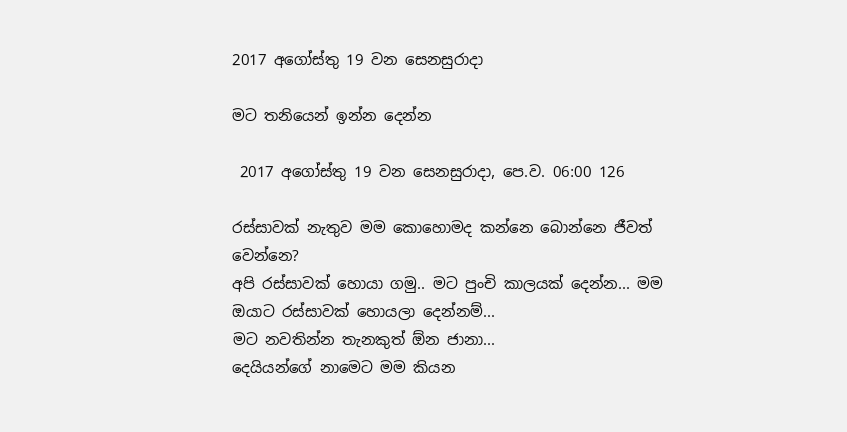2017 අගෝස්තු 19 වන සෙනසුරාදා

මට තනියෙන් ඉන්න දෙන්න

 2017 අගෝස්තු 19 වන සෙනසුරාදා, පෙ.ව. 06:00 126

රස්සාවක් නැතුව මම කොහොමද කන්නෙ බොන්නෙ ජීවත් වෙන්නෙ?
අපි රස්සාවක් හොයා ගමු.. මට පුංචි කාලයක් දෙන්න... මම ඔයාට රස්සාවක් හොයලා දෙන්නම්...
මට නවතින්න තැනකුත් ඕන ජානා...
දෙයියන්ගේ නාමෙට මම කියන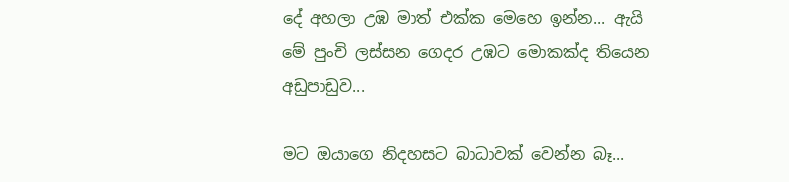දේ අහලා උඹ මාත් එක්ක මෙහෙ ඉන්න... ඇයි මේ පුංචි ලස්සන ගෙදර උඹට මොකක්ද තියෙන අඩුපාඩුව...

මට ඔයාගෙ නිදහසට බාධාවක් වෙන්න බෑ...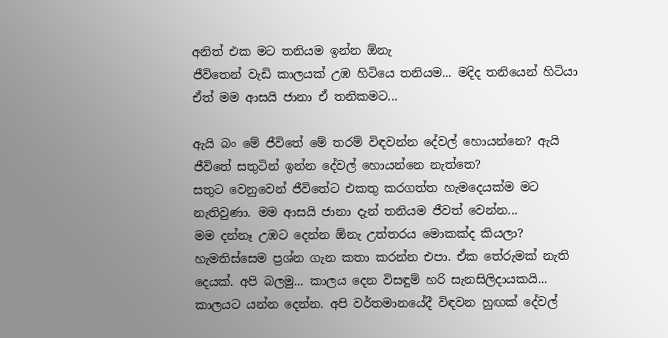අනිත් එක මට තනියම ඉන්න ඕනැ
ජීවිතෙන් වැඩි කාලයක් උඹ හිටියෙ තනියම... මදිද තනියෙන් හිටියා
ඒත් මම ආසයි ජානා ඒ තනිකමට...

ඇයි බං මේ ජීවිතේ මේ තරම් විඳවන්න දේවල් හොයන්නෙ? ඇයි ජීවිතේ සතුටින් ඉන්න දේවල් හොයන්නෙ නැත්තෙ?
සතුට වෙනුවෙන් ජීවිතේට එකතු කරගත්ත හැමදෙයක්ම මට නැතිවුණා. මම ආසයි ජානා දැන් තනියම ජීවත් වෙන්න...
මම දන්නෑ උඹට දෙන්න ඕනැ උත්තරය මොකක්ද කියලා?
හැමතිස්සෙම ප්‍රශ්න ගැන කතා කරන්න එපා. ඒක තේරුමක් නැති දෙයක්. අපි බලමු... කාලය දෙන විසඳුම් හරි සැනසිලිදායකයි... කාලයට යන්න දෙන්න. අපි වර්තමානයේදී විඳවන හුඟක් දේවල්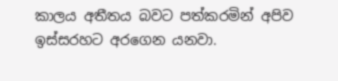කාලය අතීතය බවට පත්කරමින් අපිව ඉස්සරහට අරගෙන යනවා.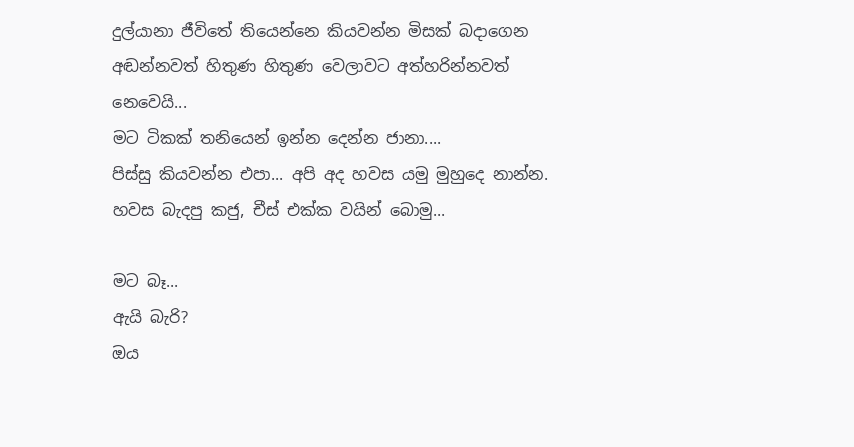දුල්යානා ජීවිතේ තියෙන්නෙ කියවන්න මිසක් බදාගෙන අඬන්නවත් හිතුණ හිතුණ වෙලාවට අත්හරින්නවත් නෙවෙයි...
මට ටිකක් තනියෙන් ඉන්න දෙන්න ජානා....
පිස්සු කියවන්න එපා... අපි අද හවස යමු මුහුදෙ නාන්න. හවස බැදපු කජු, චීස් එක්ක වයින් බොමු...

මට බෑ...
ඇයි බැරි?
ඔය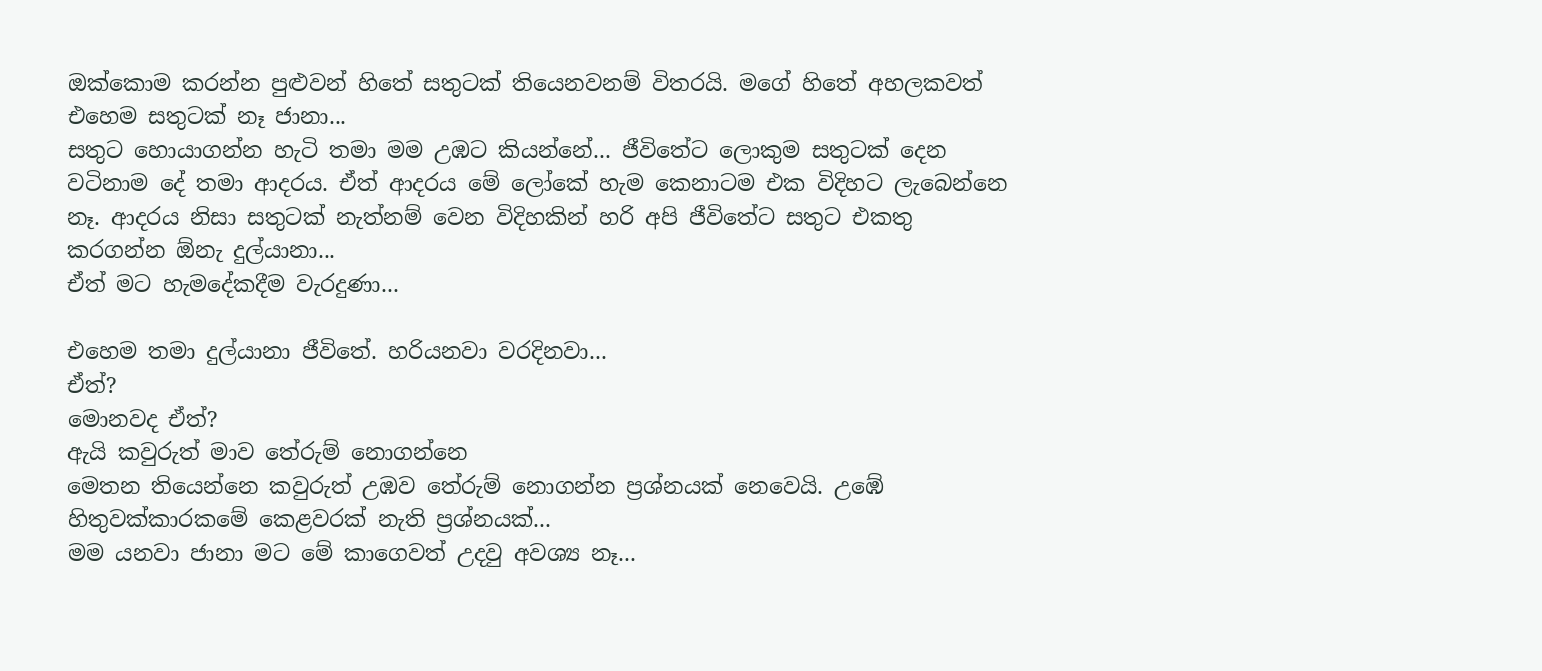ඔක්කොම කරන්න පුළුවන් හිතේ සතුටක් තියෙනවනම් විතරයි. මගේ හිතේ අහලකවත් එහෙම සතුටක් නෑ ජානා...
සතුට හොයාගන්න හැටි තමා මම උඹට කියන්නේ... ජීවිතේට ලොකුම සතුටක් දෙන වටිනාම දේ තමා ආදරය. ඒත් ආදරය මේ ලෝකේ හැම කෙනාටම එක විදිහට ලැබෙන්නෙ නෑ. ආදරය නිසා සතුටක් නැත්නම් වෙන විදිහකින් හරි අපි ජීවිතේට සතුට එකතු කරගන්න ඕනැ දුල්යානා...
ඒත් මට හැමදේකදීම වැරදුණා...

එහෙම තමා දුල්යානා ජීවිතේ. හරියනවා වරදිනවා...
ඒත්?
මොනවද ඒත්?
ඇයි කවුරුත් මාව තේරුම් නොගන්නෙ
මෙතන තියෙන්නෙ කවුරුත් උඹව තේරුම් නොගන්න ප්‍රශ්නයක් නෙවෙයි. උඹේ හිතුවක්කාරකමේ කෙළවරක් නැති ප්‍රශ්නයක්...
මම යනවා ජානා මට මේ කාගෙවත් උදවු අවශ්‍ය නෑ...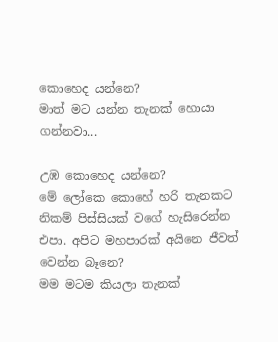කොහෙද යන්නෙ?
මාත් මට යන්න තැනක් හොයා ගන්නවා...

උඹ කොහෙද යන්නෙ?
මේ ලෝකෙ කොහේ හරි තැනකට
නිකම් පිස්සියක් වගේ හැසිරෙන්න එපා. අපිට මහපාරක් අයිනෙ ජීවත් වෙන්න බෑනෙ?
මම මටම කියලා තැනක්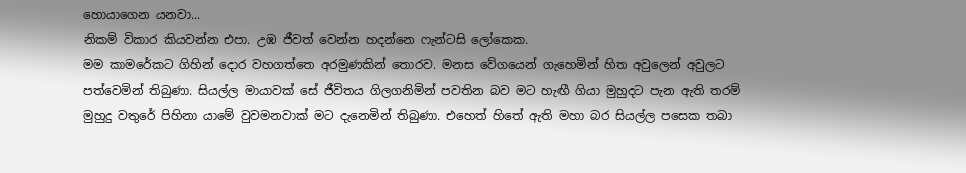හොයාගෙන යනවා...
නිකම් විකාර කියවන්න එපා. උඹ ජීවත් වෙන්න හදන්නෙ ෆැන්ටසි ලෝකෙක.
මම කාමරේකට ගිහින් දොර වහගත්තෙ අරමුණකින් තොරව. මනස වේගයෙන් ගැහෙමින් හිත අවුලෙන් අවුලට පත්වෙමින් තිබුණා. සියල්ල මායාවක් සේ ජීවිතය ගිලගනිමින් පවතින බව මට හැඟී ගියා මුහුදට පැන ඇති තරම් මුහුදු වතුරේ පිහිනා යාමේ වුවමනවාක් මට දැනෙමින් තිබුණා. එහෙත් හිතේ ඇති මහා බර සියල්ල පසෙක තබා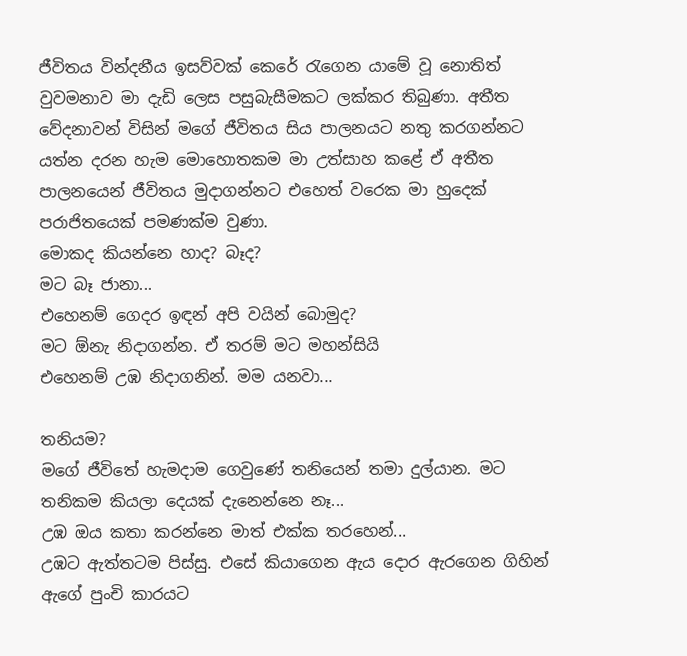ජීවිතය වින්දනීය ඉසව්වක් කෙරේ රැගෙන යාමේ වූ නොතිත් වුවමනාව මා දැඩි ලෙස පසුබැසීමකට ලක්කර තිබුණා. අතීත වේදනාවන් විසින් මගේ ජීවිතය සිය පාලනයට නතු කරගන්නට යත්න දරන හැම මොහොතකම මා උත්සාහ කළේ ඒ අතීත පාලනයෙන් ජීවිතය මුදාගන්නට එහෙත් වරෙක මා හුදෙක් පරාජිතයෙක් පමණක්ම වුණා.
මොකද කියන්නෙ හාද? බෑද?
මට බෑ ජානා...
එහෙනම් ගෙදර ඉඳන් අපි වයින් බොමුද?
මට ඕනැ නිදාගන්න. ඒ තරම් මට මහන්සියි
එහෙනම් උඹ නිදාගනින්. මම යනවා...

තනියම?
මගේ ජීවිතේ හැමදාම ගෙවුණේ තනියෙන් තමා දුල්යාන. මට තනිකම කියලා දෙයක් දැනෙන්නෙ නෑ...
උඹ ඔය කතා කරන්නෙ මාත් එක්ක තරහෙන්...
උඹට ඇත්තටම පිස්සු. එසේ කියාගෙන ඇය දොර ඇරගෙන ගිහින් ඇගේ පුංචි කාරයට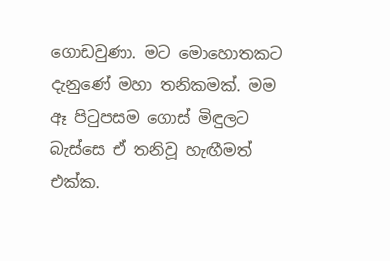ගොඩවුණා. මට මොහොතකට දැනුණේ මහා තනිකමක්. මම ඈ පිටුපසම ගොස් මිඳුලට බැස්සෙ ඒ තනිවූ හැඟීමත් එක්ක.